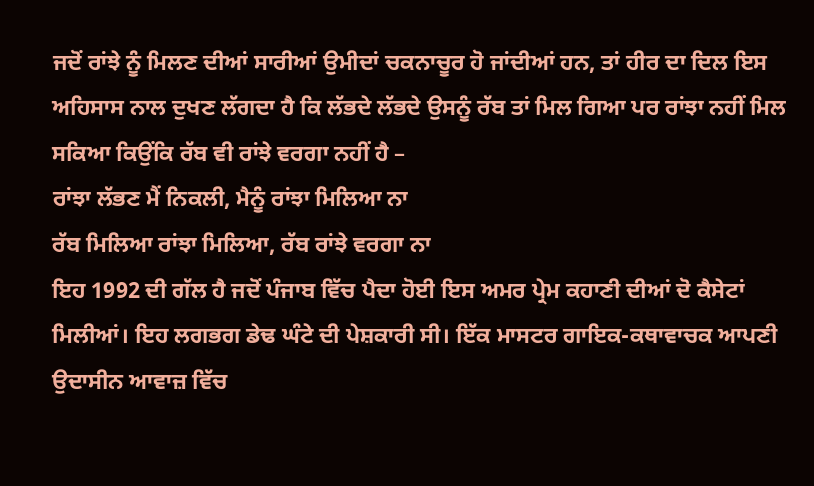ਜਦੋਂ ਰਾਂਝੇ ਨੂੰ ਮਿਲਣ ਦੀਆਂ ਸਾਰੀਆਂ ਉਮੀਦਾਂ ਚਕਨਾਚੂਰ ਹੋ ਜਾਂਦੀਆਂ ਹਨ, ਤਾਂ ਹੀਰ ਦਾ ਦਿਲ ਇਸ ਅਹਿਸਾਸ ਨਾਲ ਦੁਖਣ ਲੱਗਦਾ ਹੈ ਕਿ ਲੱਭਦੇ ਲੱਭਦੇ ਉਸਨੂੰ ਰੱਬ ਤਾਂ ਮਿਲ ਗਿਆ ਪਰ ਰਾਂਝਾ ਨਹੀਂ ਮਿਲ ਸਕਿਆ ਕਿਉਂਕਿ ਰੱਬ ਵੀ ਰਾਂਝੇ ਵਰਗਾ ਨਹੀਂ ਹੈ –
ਰਾਂਝਾ ਲੱਭਣ ਮੈਂ ਨਿਕਲੀ, ਮੈਨੂੰ ਰਾਂਝਾ ਮਿਲਿਆ ਨਾ
ਰੱਬ ਮਿਲਿਆ ਰਾਂਝਾ ਮਿਲਿਆ, ਰੱਬ ਰਾਂਝੇ ਵਰਗਾ ਨਾ
ਇਹ 1992 ਦੀ ਗੱਲ ਹੈ ਜਦੋਂ ਪੰਜਾਬ ਵਿੱਚ ਪੈਦਾ ਹੋਈ ਇਸ ਅਮਰ ਪ੍ਰੇਮ ਕਹਾਣੀ ਦੀਆਂ ਦੋ ਕੈਸੇਟਾਂ ਮਿਲੀਆਂ। ਇਹ ਲਗਭਗ ਡੇਢ ਘੰਟੇ ਦੀ ਪੇਸ਼ਕਾਰੀ ਸੀ। ਇੱਕ ਮਾਸਟਰ ਗਾਇਕ-ਕਥਾਵਾਚਕ ਆਪਣੀ ਉਦਾਸੀਨ ਆਵਾਜ਼ ਵਿੱਚ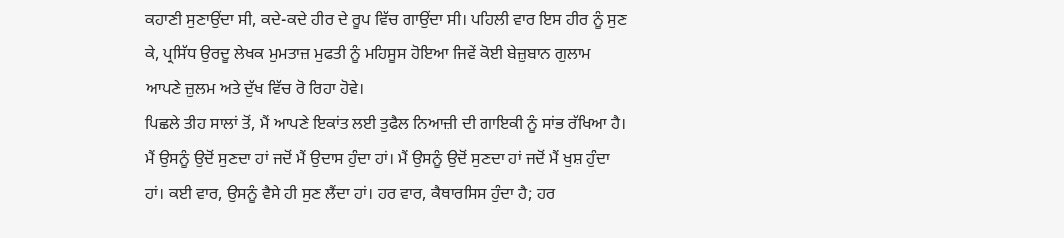ਕਹਾਣੀ ਸੁਣਾਉਂਦਾ ਸੀ, ਕਦੇ-ਕਦੇ ਹੀਰ ਦੇ ਰੂਪ ਵਿੱਚ ਗਾਉਂਦਾ ਸੀ। ਪਹਿਲੀ ਵਾਰ ਇਸ ਹੀਰ ਨੂੰ ਸੁਣ ਕੇ, ਪ੍ਰਸਿੱਧ ਉਰਦੂ ਲੇਖਕ ਮੁਮਤਾਜ਼ ਮੁਫਤੀ ਨੂੰ ਮਹਿਸੂਸ ਹੋਇਆ ਜਿਵੇਂ ਕੋਈ ਬੇਜ਼ੁਬਾਨ ਗੁਲਾਮ ਆਪਣੇ ਜ਼ੁਲਮ ਅਤੇ ਦੁੱਖ ਵਿੱਚ ਰੋ ਰਿਹਾ ਹੋਵੇ।
ਪਿਛਲੇ ਤੀਹ ਸਾਲਾਂ ਤੋਂ, ਮੈਂ ਆਪਣੇ ਇਕਾਂਤ ਲਈ ਤੁਫੈਲ ਨਿਆਜ਼ੀ ਦੀ ਗਾਇਕੀ ਨੂੰ ਸਾਂਭ ਰੱਖਿਆ ਹੈ। ਮੈਂ ਉਸਨੂੰ ਉਦੋਂ ਸੁਣਦਾ ਹਾਂ ਜਦੋਂ ਮੈਂ ਉਦਾਸ ਹੁੰਦਾ ਹਾਂ। ਮੈਂ ਉਸਨੂੰ ਉਦੋਂ ਸੁਣਦਾ ਹਾਂ ਜਦੋਂ ਮੈਂ ਖੁਸ਼ ਹੁੰਦਾ ਹਾਂ। ਕਈ ਵਾਰ, ਉਸਨੂੰ ਵੈਸੇ ਹੀ ਸੁਣ ਲੈਂਦਾ ਹਾਂ। ਹਰ ਵਾਰ, ਕੈਥਾਰਸਿਸ ਹੁੰਦਾ ਹੈ; ਹਰ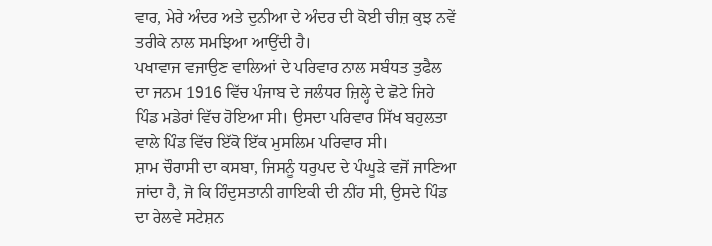ਵਾਰ, ਮੇਰੇ ਅੰਦਰ ਅਤੇ ਦੁਨੀਆ ਦੇ ਅੰਦਰ ਦੀ ਕੋਈ ਚੀਜ਼ ਕੁਝ ਨਵੇਂ ਤਰੀਕੇ ਨਾਲ ਸਮਝਿਆ ਆਉਂਦੀ ਹੈ।
ਪਖਾਵਾਜ ਵਜਾਉਣ ਵਾਲਿਆਂ ਦੇ ਪਰਿਵਾਰ ਨਾਲ ਸਬੰਧਤ ਤੁਫੈਲ ਦਾ ਜਨਮ 1916 ਵਿੱਚ ਪੰਜਾਬ ਦੇ ਜਲੰਧਰ ਜ਼ਿਲ੍ਹੇ ਦੇ ਛੋਟੇ ਜਿਹੇ ਪਿੰਡ ਮਡੇਰਾਂ ਵਿੱਚ ਹੋਇਆ ਸੀ। ਉਸਦਾ ਪਰਿਵਾਰ ਸਿੱਖ ਬਹੁਲਤਾ ਵਾਲੇ ਪਿੰਡ ਵਿੱਚ ਇੱਕੋ ਇੱਕ ਮੁਸਲਿਮ ਪਰਿਵਾਰ ਸੀ।
ਸ਼ਾਮ ਚੌਰਾਸੀ ਦਾ ਕਸਬਾ, ਜਿਸਨੂੰ ਧਰੁਪਦ ਦੇ ਪੰਘੂੜੇ ਵਜੋਂ ਜਾਣਿਆ ਜਾਂਦਾ ਹੈ, ਜੋ ਕਿ ਹਿੰਦੁਸਤਾਨੀ ਗਾਇਕੀ ਦੀ ਨੀਂਹ ਸੀ, ਉਸਦੇ ਪਿੰਡ ਦਾ ਰੇਲਵੇ ਸਟੇਸ਼ਨ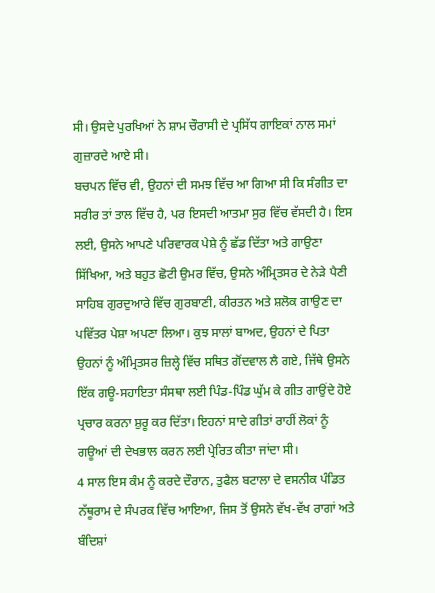ਸੀ। ਉਸਦੇ ਪੁਰਖਿਆਂ ਨੇ ਸ਼ਾਮ ਚੌਰਾਸੀ ਦੇ ਪ੍ਰਸਿੱਧ ਗਾਇਕਾਂ ਨਾਲ ਸਮਾਂ ਗੁਜ਼ਾਰਦੇ ਆਏ ਸੀ।
ਬਚਪਨ ਵਿੱਚ ਵੀ, ਉਹਨਾਂ ਦੀ ਸਮਝ ਵਿੱਚ ਆ ਗਿਆ ਸੀ ਕਿ ਸੰਗੀਤ ਦਾ ਸਰੀਰ ਤਾਂ ਤਾਲ ਵਿੱਚ ਹੈ, ਪਰ ਇਸਦੀ ਆਤਮਾ ਸੁਰ ਵਿੱਚ ਵੱਸਦੀ ਹੈ। ਇਸ ਲਈ, ਉਸਨੇ ਆਪਣੇ ਪਰਿਵਾਰਕ ਪੇਸ਼ੇ ਨੂੰ ਛੱਡ ਦਿੱਤਾ ਅਤੇ ਗਾਉਣਾ ਸਿੱਖਿਆ, ਅਤੇ ਬਹੁਤ ਛੋਟੀ ਉਮਰ ਵਿੱਚ, ਉਸਨੇ ਅੰਮ੍ਰਿਤਸਰ ਦੇ ਨੇੜੇ ਪੈਣੀ ਸਾਹਿਬ ਗੁਰਦੁਆਰੇ ਵਿੱਚ ਗੁਰਬਾਣੀ, ਕੀਰਤਨ ਅਤੇ ਸ਼ਲੋਕ ਗਾਉਣ ਦਾ ਪਵਿੱਤਰ ਪੇਸ਼ਾ ਅਪਣਾ ਲਿਆ। ਕੁਝ ਸਾਲਾਂ ਬਾਅਦ, ਉਹਨਾਂ ਦੇ ਪਿਤਾ ਉਹਨਾਂ ਨੂੰ ਅੰਮ੍ਰਿਤਸਰ ਜ਼ਿਲ੍ਹੇ ਵਿੱਚ ਸਥਿਤ ਗੋਂਦਵਾਲ ਲੈ ਗਏ, ਜਿੱਥੇ ਉਸਨੇ ਇੱਕ ਗਊ-ਸਹਾਇਤਾ ਸੰਸਥਾ ਲਈ ਪਿੰਡ-ਪਿੰਡ ਘੁੱਮ ਕੇ ਗੀਤ ਗਾਉਂਦੇ ਹੋਏ ਪ੍ਰਚਾਰ ਕਰਨਾ ਸ਼ੁਰੂ ਕਰ ਦਿੱਤਾ। ਇਹਨਾਂ ਸਾਦੇ ਗੀਤਾਂ ਰਾਹੀਂ ਲੋਕਾਂ ਨੂੰ ਗਊਆਂ ਦੀ ਦੇਖਭਾਲ ਕਰਨ ਲਈ ਪ੍ਰੇਰਿਤ ਕੀਤਾ ਜਾਂਦਾ ਸੀ।
4 ਸਾਲ ਇਸ ਕੰਮ ਨੂੰ ਕਰਦੇ ਦੌਰਾਨ, ਤੁਫੈਲ ਬਟਾਲਾ ਦੇ ਵਸਨੀਕ ਪੰਡਿਤ ਨੱਥੂਰਾਮ ਦੇ ਸੰਪਰਕ ਵਿੱਚ ਆਇਆ, ਜਿਸ ਤੋਂ ਉਸਨੇ ਵੱਖ-ਵੱਖ ਰਾਗਾਂ ਅਤੇ ਬੰਦਿਸ਼ਾਂ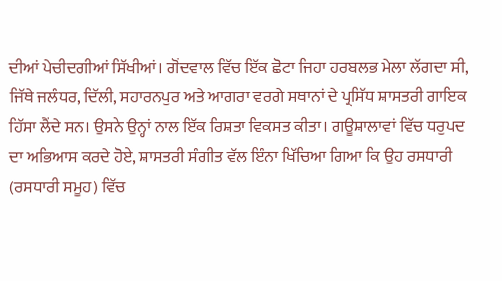ਦੀਆਂ ਪੇਚੀਦਗੀਆਂ ਸਿੱਖੀਆਂ। ਗੋਂਦਵਾਲ ਵਿੱਚ ਇੱਕ ਛੋਟਾ ਜਿਹਾ ਹਰਬਲਭ ਮੇਲਾ ਲੱਗਦਾ ਸੀ, ਜਿੱਥੇ ਜਲੰਧਰ, ਦਿੱਲੀ, ਸਹਾਰਨਪੁਰ ਅਤੇ ਆਗਰਾ ਵਰਗੇ ਸਥਾਨਾਂ ਦੇ ਪ੍ਰਸਿੱਧ ਸ਼ਾਸਤਰੀ ਗਾਇਕ ਹਿੱਸਾ ਲੈਂਦੇ ਸਨ। ਉਸਨੇ ਉਨ੍ਹਾਂ ਨਾਲ ਇੱਕ ਰਿਸ਼ਤਾ ਵਿਕਸਤ ਕੀਤਾ। ਗਊਸ਼ਾਲਾਵਾਂ ਵਿੱਚ ਧਰੁਪਦ ਦਾ ਅਭਿਆਸ ਕਰਦੇ ਹੋਏ, ਸ਼ਾਸਤਰੀ ਸੰਗੀਤ ਵੱਲ ਇੰਨਾ ਖਿੱਚਿਆ ਗਿਆ ਕਿ ਉਹ ਰਸਧਾਰੀ (ਰਸਧਾਰੀ ਸਮੂਹ) ਵਿੱਚ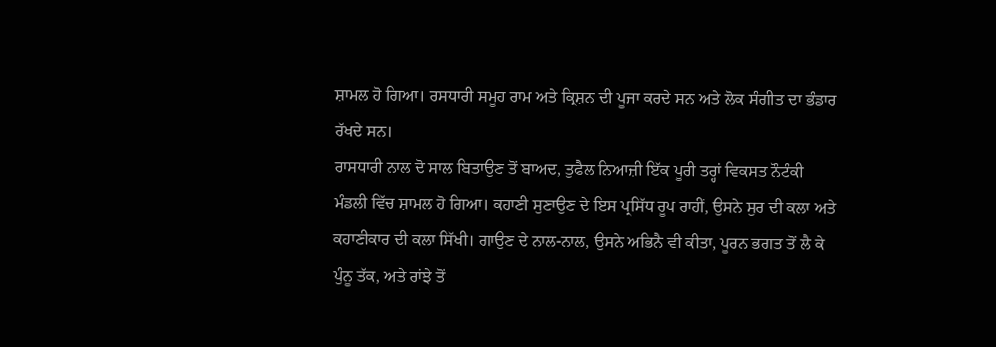ਸ਼ਾਮਲ ਹੋ ਗਿਆ। ਰਸਧਾਰੀ ਸਮੂਹ ਰਾਮ ਅਤੇ ਕ੍ਰਿਸ਼ਨ ਦੀ ਪੂਜਾ ਕਰਦੇ ਸਨ ਅਤੇ ਲੋਕ ਸੰਗੀਤ ਦਾ ਭੰਡਾਰ ਰੱਖਦੇ ਸਨ।
ਰਾਸਧਾਰੀ ਨਾਲ ਦੋ ਸਾਲ ਬਿਤਾਉਣ ਤੋਂ ਬਾਅਦ, ਤੁਫੈਲ ਨਿਆਜ਼ੀ ਇੱਕ ਪੂਰੀ ਤਰ੍ਹਾਂ ਵਿਕਸਤ ਨੌਟੰਕੀ ਮੰਡਲੀ ਵਿੱਚ ਸ਼ਾਮਲ ਹੋ ਗਿਆ। ਕਹਾਣੀ ਸੁਣਾਉਣ ਦੇ ਇਸ ਪ੍ਰਸਿੱਧ ਰੂਪ ਰਾਹੀਂ, ਉਸਨੇ ਸੁਰ ਦੀ ਕਲਾ ਅਤੇ ਕਹਾਣੀਕਾਰ ਦੀ ਕਲਾ ਸਿੱਖੀ। ਗਾਉਣ ਦੇ ਨਾਲ-ਨਾਲ, ਉਸਨੇ ਅਭਿਨੈ ਵੀ ਕੀਤਾ, ਪੂਰਨ ਭਗਤ ਤੋਂ ਲੈ ਕੇ ਪੁੰਨੂ ਤੱਕ, ਅਤੇ ਰਾਂਝੇ ਤੋਂ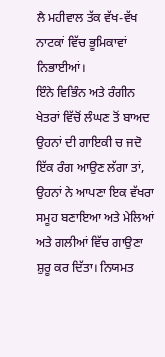ਲੈ ਮਹੀਵਾਲ ਤੱਕ ਵੱਖ-ਵੱਖ ਨਾਟਕਾਂ ਵਿੱਚ ਭੂਮਿਕਾਵਾਂ ਨਿਭਾਈਆਂ।
ਇੰਨੇ ਵਿਭਿੰਨ ਅਤੇ ਰੰਗੀਨ ਖੇਤਰਾਂ ਵਿੱਚੋਂ ਲੰਘਣ ਤੋਂ ਬਾਅਦ ਉਹਨਾਂ ਦੀ ਗਾਇਕੀ ਚ ਜਦੋ ਇੱਕ ਰੰਗ ਆਉਣ ਲੱਗਾ ਤਾਂ, ਉਹਨਾਂ ਨੇ ਆਪਣਾ ਇਕ ਵੱਖਰਾ ਸਮੂਹ ਬਣਾਇਆ ਅਤੇ ਮੇਲਿਆਂ ਅਤੇ ਗਲੀਆਂ ਵਿੱਚ ਗਾਉਣਾ ਸ਼ੁਰੂ ਕਰ ਦਿੱਤਾ। ਨਿਯਮਤ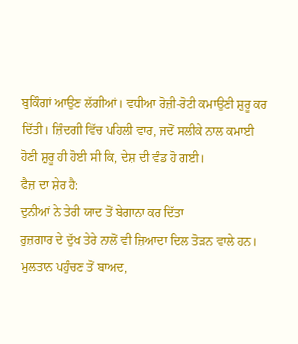ਬੁਕਿੰਗਾਂ ਆਉਣ ਲੱਗੀਆਂ। ਵਧੀਆ ਰੋਜ਼ੀ-ਰੋਟੀ ਕਮਾਉਣੀ ਸ਼ੁਰੂ ਕਰ ਦਿੱਤੀ। ਜ਼ਿੰਦਗੀ ਵਿੱਚ ਪਹਿਲੀ ਵਾਰ, ਜਦੋਂ ਸਲੀਕੇ ਨਾਲ ਕਮਾਈ ਹੋਣੀ ਸ਼ੁਰੂ ਹੀ ਹੋਈ ਸੀ ਕਿ, ਦੇਸ਼ ਦੀ ਵੰਡ ਹੋ ਗਈ।
ਫੈਜ਼ ਦਾ ਸ਼ੇਰ ਹੈ:
ਦੁਨੀਆਂ ਨੇ ਤੇਰੀ ਯਾਦ ਤੋਂ ਬੇਗਾਨਾ ਕਰ ਦਿੱਤਾ
ਰੁਜ਼ਗਾਰ ਦੇ ਦੁੱਖ ਤੇਰੇ ਨਾਲੋਂ ਵੀ ਜ਼ਿਆਦਾ ਦਿਲ ਤੋੜਨ ਵਾਲੇ ਹਨ।
ਮੁਲਤਾਨ ਪਹੁੰਚਣ ਤੋਂ ਬਾਅਦ,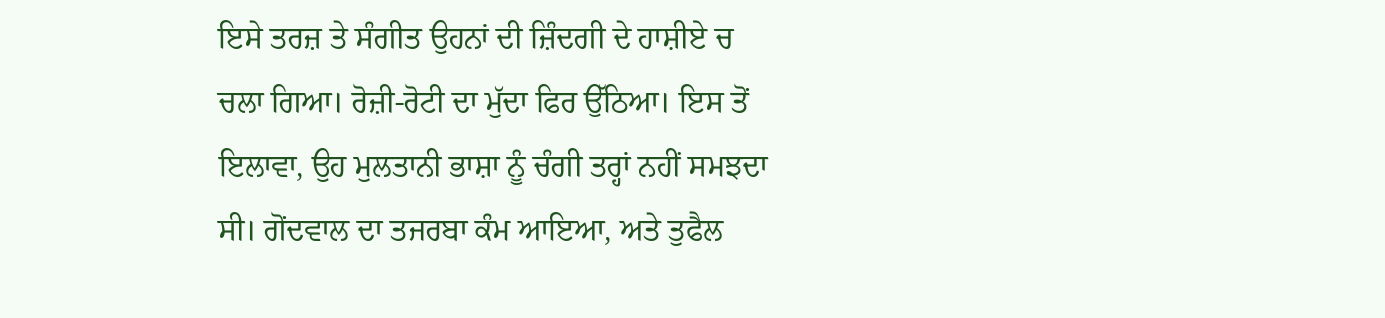ਇਸੇ ਤਰਜ਼ ਤੇ ਸੰਗੀਤ ਉਹਨਾਂ ਦੀ ਜ਼ਿੰਦਗੀ ਦੇ ਹਾਸ਼ੀਏ ਚ ਚਲਾ ਗਿਆ। ਰੋਜ਼ੀ-ਰੋਟੀ ਦਾ ਮੁੱਦਾ ਫਿਰ ਉੱਠਿਆ। ਇਸ ਤੋਂ ਇਲਾਵਾ, ਉਹ ਮੁਲਤਾਨੀ ਭਾਸ਼ਾ ਨੂੰ ਚੰਗੀ ਤਰ੍ਹਾਂ ਨਹੀਂ ਸਮਝਦਾ ਸੀ। ਗੋਂਦਵਾਲ ਦਾ ਤਜਰਬਾ ਕੰਮ ਆਇਆ, ਅਤੇ ਤੁਫੈਲ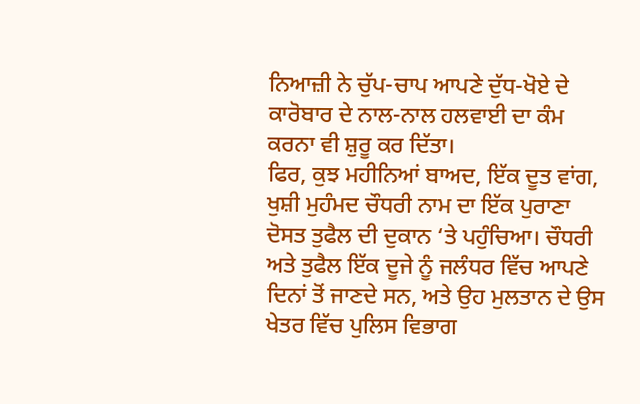ਨਿਆਜ਼ੀ ਨੇ ਚੁੱਪ-ਚਾਪ ਆਪਣੇ ਦੁੱਧ-ਖੋਏ ਦੇ ਕਾਰੋਬਾਰ ਦੇ ਨਾਲ-ਨਾਲ ਹਲਵਾਈ ਦਾ ਕੰਮ ਕਰਨਾ ਵੀ ਸ਼ੁਰੂ ਕਰ ਦਿੱਤਾ।
ਫਿਰ, ਕੁਝ ਮਹੀਨਿਆਂ ਬਾਅਦ, ਇੱਕ ਦੂਤ ਵਾਂਗ, ਖੁਸ਼ੀ ਮੁਹੰਮਦ ਚੌਧਰੀ ਨਾਮ ਦਾ ਇੱਕ ਪੁਰਾਣਾ ਦੋਸਤ ਤੁਫੈਲ ਦੀ ਦੁਕਾਨ ‘ਤੇ ਪਹੁੰਚਿਆ। ਚੌਧਰੀ ਅਤੇ ਤੁਫੈਲ ਇੱਕ ਦੂਜੇ ਨੂੰ ਜਲੰਧਰ ਵਿੱਚ ਆਪਣੇ ਦਿਨਾਂ ਤੋਂ ਜਾਣਦੇ ਸਨ, ਅਤੇ ਉਹ ਮੁਲਤਾਨ ਦੇ ਉਸ ਖੇਤਰ ਵਿੱਚ ਪੁਲਿਸ ਵਿਭਾਗ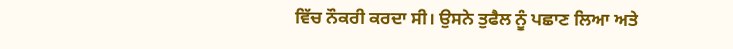ਵਿੱਚ ਨੌਕਰੀ ਕਰਦਾ ਸੀ। ਉਸਨੇ ਤੁਫੈਲ ਨੂੰ ਪਛਾਣ ਲਿਆ ਅਤੇ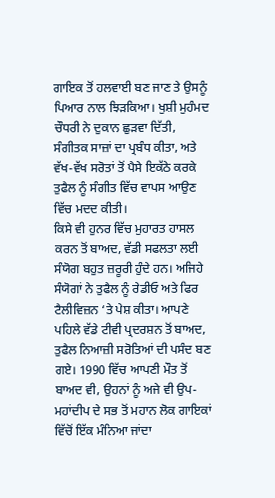ਗਾਇਕ ਤੋਂ ਹਲਵਾਈ ਬਣ ਜਾਣ ਤੇ ਉਸਨੂੰ ਪਿਆਰ ਨਾਲ ਝਿੜਕਿਆ। ਖੁਸ਼ੀ ਮੁਹੰਮਦ ਚੌਧਰੀ ਨੇ ਦੁਕਾਨ ਛੁੜਵਾ ਦਿੱਤੀ, ਸੰਗੀਤਕ ਸਾਜ਼ਾਂ ਦਾ ਪ੍ਰਬੰਧ ਕੀਤਾ, ਅਤੇ ਵੱਖ-ਵੱਖ ਸਰੋਤਾਂ ਤੋਂ ਪੈਸੇ ਇਕੱਠੇ ਕਰਕੇ ਤੁਫੈਲ ਨੂੰ ਸੰਗੀਤ ਵਿੱਚ ਵਾਪਸ ਆਉਣ ਵਿੱਚ ਮਦਦ ਕੀਤੀ।
ਕਿਸੇ ਵੀ ਹੁਨਰ ਵਿੱਚ ਮੁਹਾਰਤ ਹਾਸਲ ਕਰਨ ਤੋਂ ਬਾਅਦ, ਵੱਡੀ ਸਫਲਤਾ ਲਈ ਸੰਯੋਗ ਬਹੁਤ ਜ਼ਰੂਰੀ ਹੁੰਦੇ ਹਨ। ਅਜਿਹੇ ਸੰਯੋਗਾਂ ਨੇ ਤੁਫੈਲ ਨੂੰ ਰੇਡੀਓ ਅਤੇ ਫਿਰ ਟੈਲੀਵਿਜ਼ਨ ‘ਤੇ ਪੇਸ਼ ਕੀਤਾ। ਆਪਣੇ ਪਹਿਲੇ ਵੱਡੇ ਟੀਵੀ ਪ੍ਰਦਰਸ਼ਨ ਤੋਂ ਬਾਅਦ, ਤੁਫੈਲ ਨਿਆਜ਼ੀ ਸਰੋਤਿਆਂ ਦੀ ਪਸੰਦ ਬਣ ਗਏ। 1990 ਵਿੱਚ ਆਪਣੀ ਮੌਤ ਤੋਂ ਬਾਅਦ ਵੀ, ਉਹਨਾਂ ਨੂੰ ਅਜੇ ਵੀ ਉਪ-ਮਹਾਂਦੀਪ ਦੇ ਸਭ ਤੋਂ ਮਹਾਨ ਲੋਕ ਗਾਇਕਾਂ ਵਿੱਚੋਂ ਇੱਕ ਮੰਨਿਆ ਜਾਂਦਾ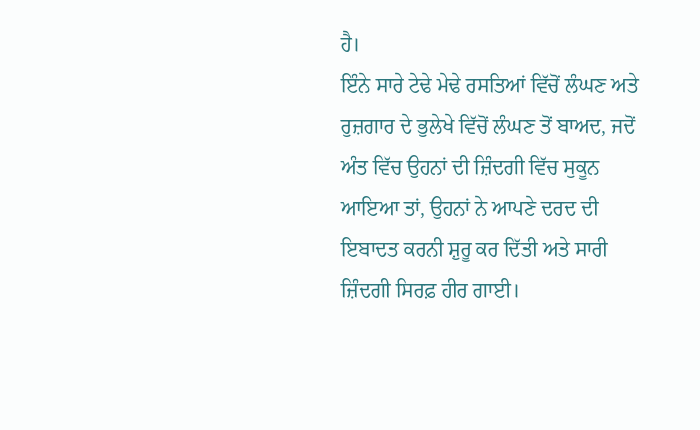ਹੈ।
ਇੰਨੇ ਸਾਰੇ ਟੇਢੇ ਮੇਢੇ ਰਸਤਿਆਂ ਵਿੱਚੋਂ ਲੰਘਣ ਅਤੇ ਰੁਜ਼ਗਾਰ ਦੇ ਭੁਲੇਖੇ ਵਿੱਚੋਂ ਲੰਘਣ ਤੋਂ ਬਾਅਦ, ਜਦੋਂ ਅੰਤ ਵਿੱਚ ਉਹਨਾਂ ਦੀ ਜ਼ਿੰਦਗੀ ਵਿੱਚ ਸੁਕੂਨ ਆਇਆ ਤਾਂ, ਉਹਨਾਂ ਨੇ ਆਪਣੇ ਦਰਦ ਦੀ ਇਬਾਦਤ ਕਰਨੀ ਸ਼ੁਰੂ ਕਰ ਦਿੱਤੀ ਅਤੇ ਸਾਰੀ ਜ਼ਿੰਦਗੀ ਸਿਰਫ਼ ਹੀਰ ਗਾਈ।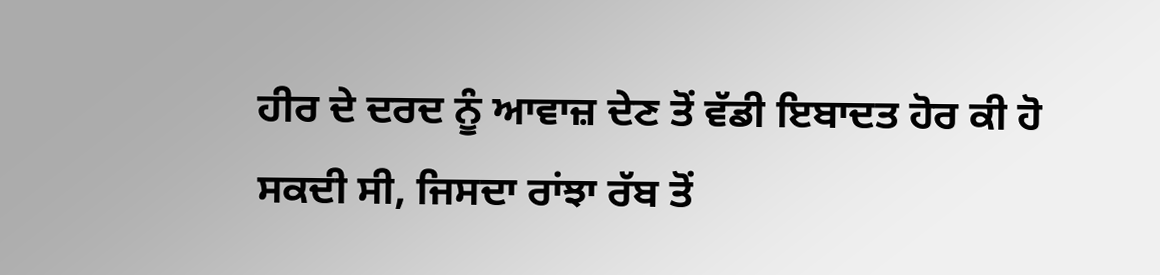ਹੀਰ ਦੇ ਦਰਦ ਨੂੰ ਆਵਾਜ਼ ਦੇਣ ਤੋਂ ਵੱਡੀ ਇਬਾਦਤ ਹੋਰ ਕੀ ਹੋ ਸਕਦੀ ਸੀ, ਜਿਸਦਾ ਰਾਂਝਾ ਰੱਬ ਤੋਂ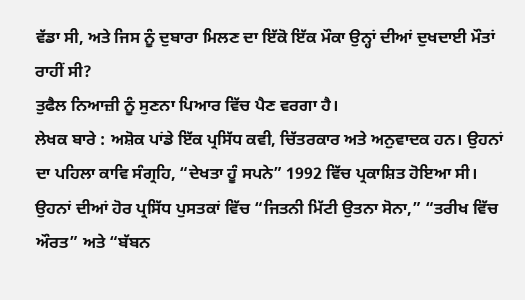ਵੱਡਾ ਸੀ, ਅਤੇ ਜਿਸ ਨੂੰ ਦੁਬਾਰਾ ਮਿਲਣ ਦਾ ਇੱਕੋ ਇੱਕ ਮੌਕਾ ਉਨ੍ਹਾਂ ਦੀਆਂ ਦੁਖਦਾਈ ਮੌਤਾਂ ਰਾਹੀਂ ਸੀ?
ਤੁਫੈਲ ਨਿਆਜ਼ੀ ਨੂੰ ਸੁਣਨਾ ਪਿਆਰ ਵਿੱਚ ਪੈਣ ਵਰਗਾ ਹੈ।
ਲੇਖਕ ਬਾਰੇ : ਅਸ਼ੋਕ ਪਾਂਡੇ ਇੱਕ ਪ੍ਰਸਿੱਧ ਕਵੀ, ਚਿੱਤਰਕਾਰ ਅਤੇ ਅਨੁਵਾਦਕ ਹਨ। ਉਹਨਾਂ ਦਾ ਪਹਿਲਾ ਕਾਵਿ ਸੰਗ੍ਰਹਿ, “ਦੇਖਤਾ ਹੂੰ ਸਪਨੇ” 1992 ਵਿੱਚ ਪ੍ਰਕਾਸ਼ਿਤ ਹੋਇਆ ਸੀ। ਉਹਨਾਂ ਦੀਆਂ ਹੋਰ ਪ੍ਰਸਿੱਧ ਪੁਸਤਕਾਂ ਵਿੱਚ “ਜਿਤਨੀ ਮਿੱਟੀ ਉਤਨਾ ਸੋਨਾ,” “ਤਰੀਖ ਵਿੱਚ ਔਰਤ” ਅਤੇ “ਬੱਬਨ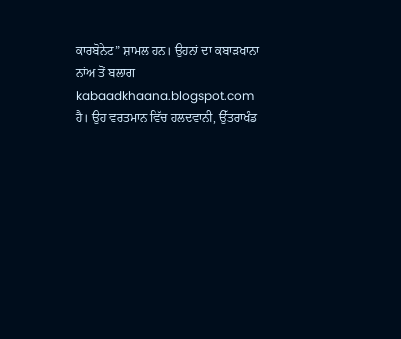ਕਾਰਬੋਨੇਟ” ਸ਼ਾਮਲ ਹਨ। ਉਹਨਾਂ ਦਾ ਕਬਾੜਖਾਨਾ ਨਾਂਅ ਤੋਂ ਬਲਾਗ kabaadkhaana.blogspot.com ਹੈ। ਉਹ ਵਰਤਮਾਨ ਵਿੱਚ ਹਲਦਵਾਨੀ, ਉੱਤਰਾਖੰਡ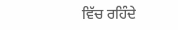ਵਿੱਚ ਰਹਿੰਦੇ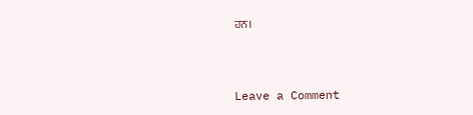ਹਨ।



Leave a Comment